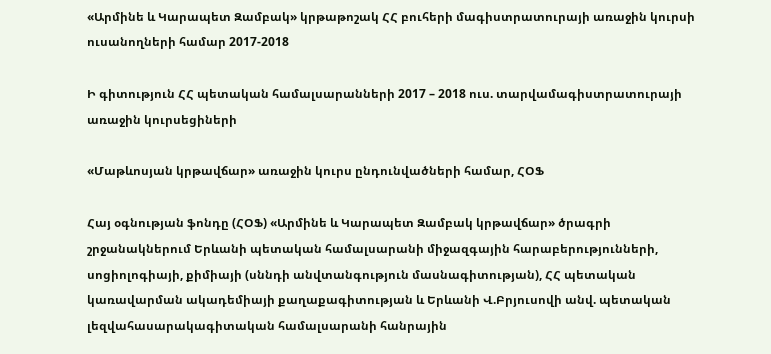«Արմինե և Կարապետ Զամբակ» կրթաթոշակ ՀՀ բուհերի մագիստրատուրայի առաջին կուրսի ուսանողների համար 2017-2018

Ի գիտություն ՀՀ պետական համալսարանների 2017 – 2018 ուս. տարվամագիստրատուրայի առաջին կուրսեցիների

«Մաթևոսյան կրթավճար» առաջին կուրս ընդունվածների համար, ՀՕՖ

Հայ օգնության ֆոնդը (ՀՕՖ) «Արմինե և Կարապետ Զամբակ կրթավճար» ծրագրի շրջանակներում Երևանի պետական համալսարանի միջազգային հարաբերությունների, սոցիոլոգիայի, քիմիայի (սննդի անվտանգություն մասնագիտության), ՀՀ պետական կառավարման ակադեմիայի քաղաքագիտության և Երևանի Վ.Բրյուսովի անվ. պետական լեզվահասարակագիտական համալսարանի հանրային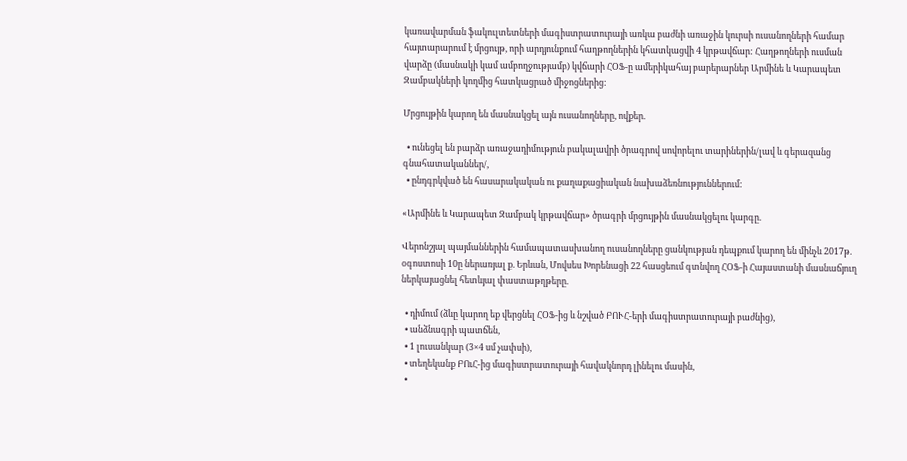կառավարման ֆակուլտետների մագիստրատուրայի առկա բաժնի առաջին կուրսի ուսանողների համար հայտարարում է մրցույթ, որի արդյունքում հաղթողներին կհատկացվի 4 կրթավճար: Հաղթողների ուսման վարձը (մասնակի կամ ամբողջությամբ) կվճարի ՀՕՖ-ը ամերիկահայ բարերարներ Արմինե և Կարապետ Զամբակների կողմից հատկացրած միջոցներից:

Մրցույթին կարող են մասնակցել այն ուսանողները, ովքեր.

  • ունեցել են բարձր առաջադիմություն բակալավրի ծրագրով սովորելու տարիներին/լավ և գերազանց գնահատականներ/,
  • ընդգրկված են հասարակական ու քաղաքացիական նախաձեռնություններում:

«Արմինե և Կարապետ Զամբակ կրթավճար» ծրագրի մրցույթին մասնակցելու կարգը.

Վերոնշյալ պայմաններին համապատասխանող ուսանողները ցանկության դեպքում կարող են մինչև 2017թ. օգոստոսի 10ը ներառյալ ք. Երևան, Մովսես Խորենացի 22 հասցեում գտնվող ՀՕՖ-ի Հայաստանի մասնաճյուղ   ներկայացնել հետևյալ փաստաթղթերը.

  • դիմում (ձևը կարող եք վերցնել ՀՕՖ-ից և նշված ԲՈՒՀ-երի մագիստրատուրայի բաժնից),
  • անձնագրի պատճեն,
  • 1 լուսանկար (3×4 սմ չափսի),
  • տեղեկանք ԲՈւՀ-ից մագիստրատուրայի հավակնորդ լինելու մասին,
  •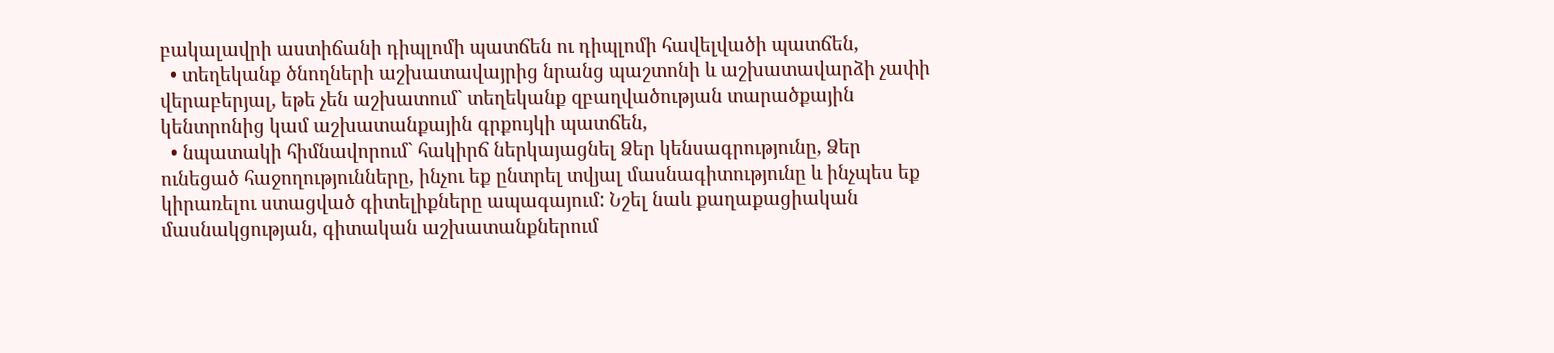բակալավրի աստիճանի դիպլոմի պատճեն ու դիպլոմի հավելվածի պատճեն,
  • տեղեկանք ծնողների աշխատավայրից նրանց պաշտոնի և աշխատավարձի չափի վերաբերյալ, եթե չեն աշխատում` տեղեկանք զբաղվածության տարածքային կենտրոնից կամ աշխատանքային գրքույկի պատճեն,
  • նպատակի հիմնավորում` հակիրճ ներկայացնել Ձեր կենսագրությունը, Ձեր ունեցած հաջողությունները, ինչու եք ընտրել տվյալ մասնագիտությունը և ինչպես եք կիրառելու ստացված գիտելիքները ապագայում: Նշել նաև քաղաքացիական մասնակցության, գիտական աշխատանքներում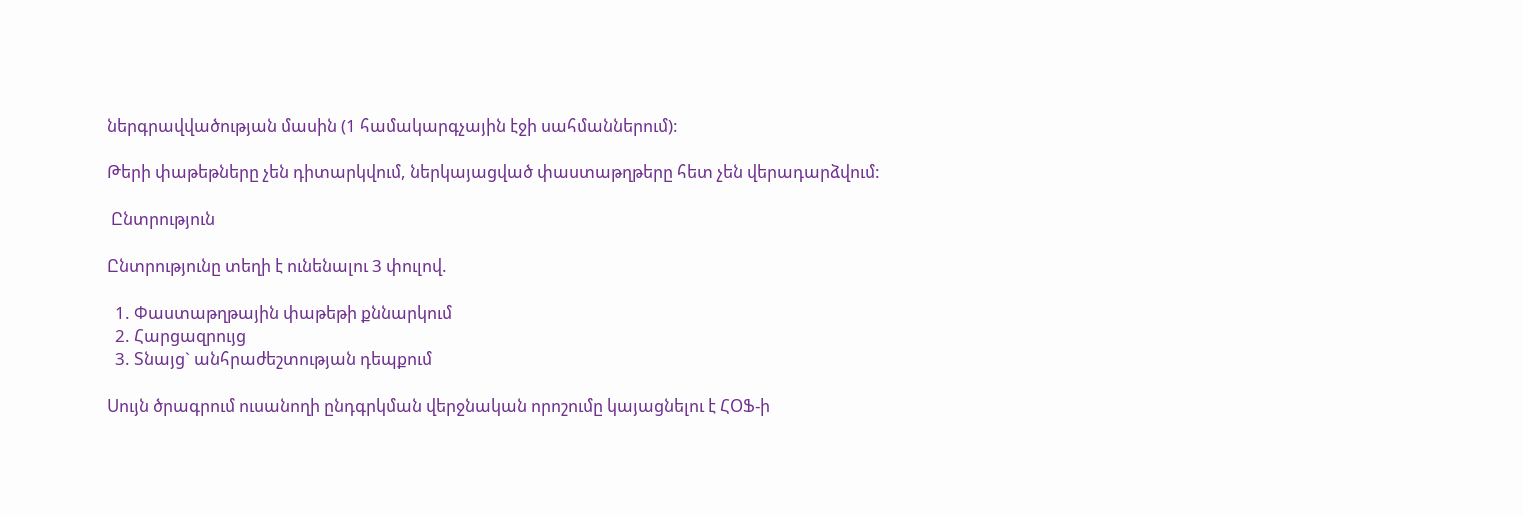ներգրավվածության մասին (1 համակարգչային էջի սահմաններում):

Թերի փաթեթները չեն դիտարկվում, ներկայացված փաստաթղթերը հետ չեն վերադարձվում:

 Ընտրություն

Ընտրությունը տեղի է ունենալու 3 փուլով.

  1. Փաստաթղթային փաթեթի քննարկում
  2. Հարցազրույց
  3. Տնայց` անհրաժեշտության դեպքում

Սույն ծրագրում ուսանողի ընդգրկման վերջնական որոշումը կայացնելու է ՀՕՖ-ի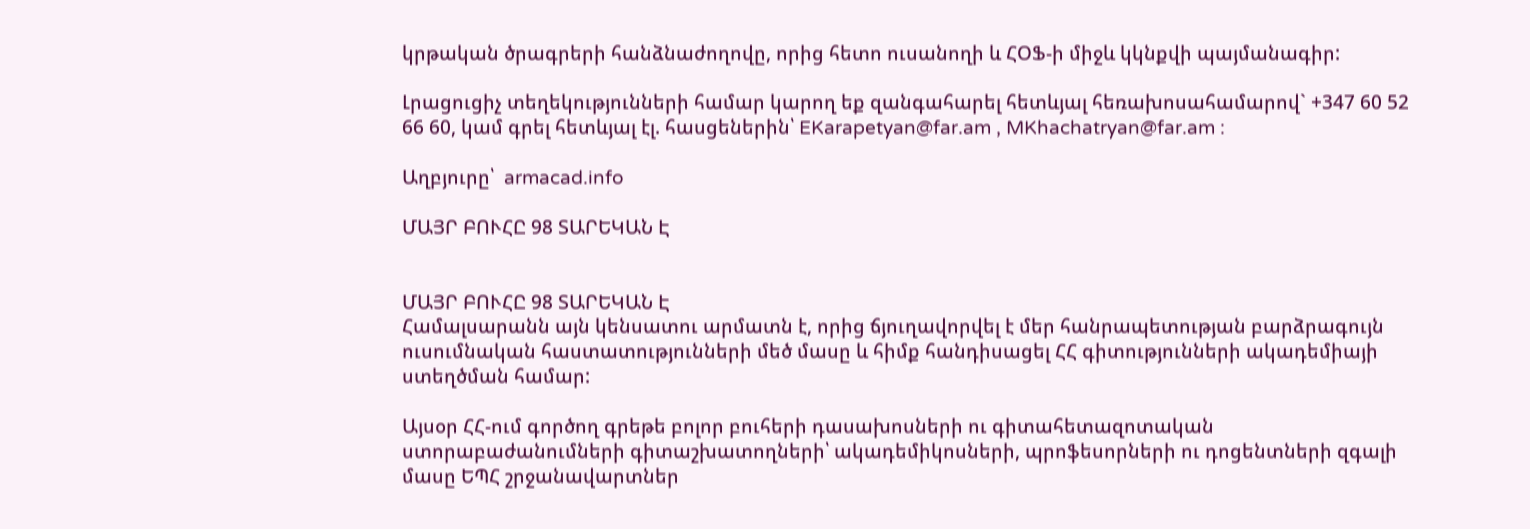կրթական ծրագրերի հանձնաժողովը, որից հետո ուսանողի և ՀՕՖ-ի միջև կկնքվի պայմանագիր:

Լրացուցիչ տեղեկությունների համար կարող եք զանգահարել հետևյալ հեռախոսահամարով` +347 60 52 66 60, կամ գրել հետևյալ էլ. հասցեներին՝ EKarapetyan@far.am , MKhachatryan@far.am :

Աղբյուրը՝  armacad.info

ՄԱՅՐ ԲՈՒՀԸ 98 ՏԱՐԵԿԱՆ Է


ՄԱՅՐ ԲՈՒՀԸ 98 ՏԱՐԵԿԱՆ Է
Համալսարանն այն կենսատու արմատն է, որից ճյուղավորվել է մեր հանրապետության բարձրագույն ուսումնական հաստատությունների մեծ մասը և հիմք հանդիսացել ՀՀ գիտությունների ակադեմիայի ստեղծման համար:

Այսօր ՀՀ-ում գործող գրեթե բոլոր բուհերի դասախոսների ու գիտահետազոտական ստորաբաժանումների գիտաշխատողների՝ ակադեմիկոսների, պրոֆեսորների ու դոցենտների զգալի մասը ԵՊՀ շրջանավարտներ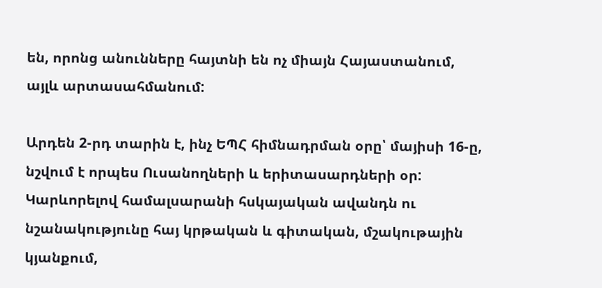են, որոնց անունները հայտնի են ոչ միայն Հայաստանում, այլև արտասահմանում:

Արդեն 2-րդ տարին է, ինչ ԵՊՀ հիմնադրման օրը՝ մայիսի 16-ը, նշվում է որպես Ուսանողների և երիտասարդների օր: Կարևորելով համալսարանի հսկայական ավանդն ու նշանակությունը հայ կրթական և գիտական, մշակութային կյանքում,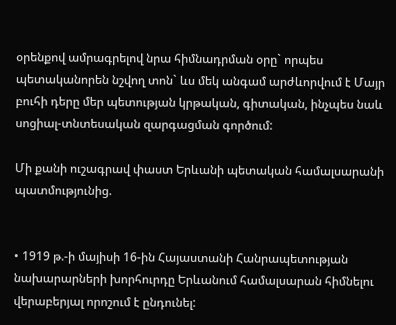օրենքով ամրագրելով նրա հիմնադրման օրը` որպես պետականորեն նշվող տոն` ևս մեկ անգամ արժևորվում է Մայր բուհի դերը մեր պետության կրթական, գիտական, ինչպես նաև սոցիալ-տնտեսական զարգացման գործում:

Մի քանի ուշագրավ փաստ Երևանի պետական համալսարանի պատմությունից.


• 1919 թ.-ի մայիսի 16-ին Հայաստանի Հանրապետության նախարարների խորհուրդը Երևանում համալսարան հիմնելու վերաբերյալ որոշում է ընդունել: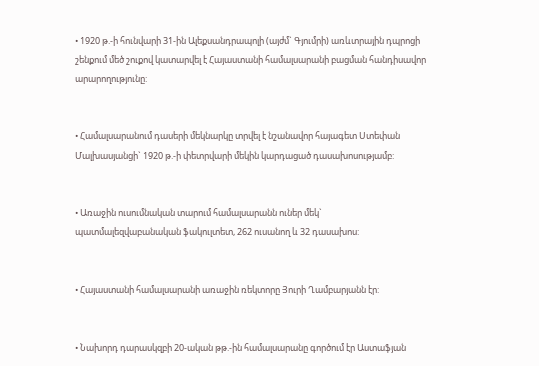• 1920 թ.-ի հունվարի 31-ին Ալեքսանդրապոլի (այժմ` Գյումրի) առևտրային դպրոցի շենքում մեծ շուքով կատարվել է Հայաստանի համալսարանի բացման հանդիսավոր արարողությունը:


• Համալսարանում դասերի մեկնարկը տրվել է նշանավոր հայագետ Ստեփան Մալխասյանցի` 1920 թ.-ի փետրվարի մեկին կարդացած դասախոսությամբ:


• Առաջին ուսումնական տարում համալսարանն ուներ մեկ` պատմալեզվաբանական ֆակուլտետ, 262 ուսանող և 32 դասախոս:


• Հայաստանի համալսարանի առաջին ռեկտորը Յուրի Ղամբարյանն էր:


• Նախորդ դարասկզբի 20-ական թթ.-ին համալսարանը գործում էր Աստաֆյան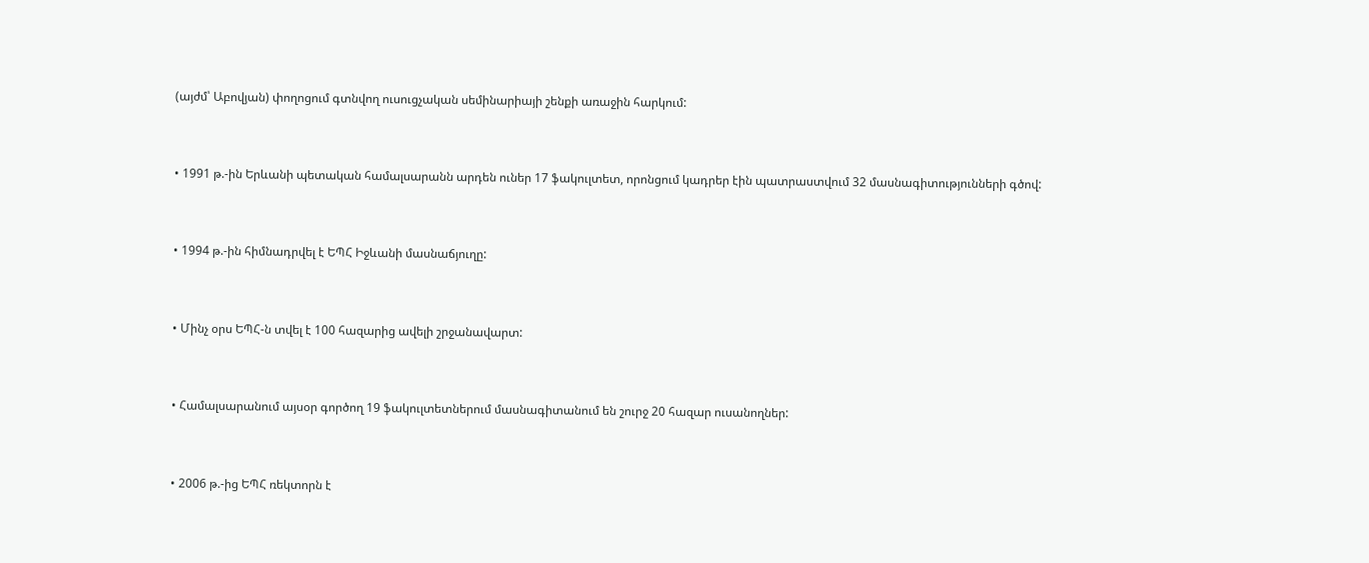(այժմ՝ Աբովյան) փողոցում գտնվող ուսուցչական սեմինարիայի շենքի առաջին հարկում:


• 1991 թ.-ին Երևանի պետական համալսարանն արդեն ուներ 17 ֆակուլտետ, որոնցում կադրեր էին պատրաստվում 32 մասնագիտությունների գծով:


• 1994 թ.-ին հիմնադրվել է ԵՊՀ Իջևանի մասնաճյուղը:


• Մինչ օրս ԵՊՀ-ն տվել է 100 հազարից ավելի շրջանավարտ:


• Համալսարանում այսօր գործող 19 ֆակուլտետներում մասնագիտանում են շուրջ 20 հազար ուսանողներ:


• 2006 թ.-ից ԵՊՀ ռեկտորն է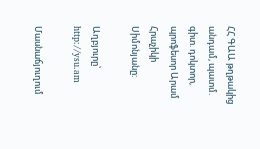ՀՀ ԳԱԱ թղթակից անդամ, պատմ. գիտ. դոկտոր, պրոֆեսոր Արամ Հրաչիկի Սիմոնյանը:

Աղբյուրը՝ http://ysu.am

Մասնաճյուղում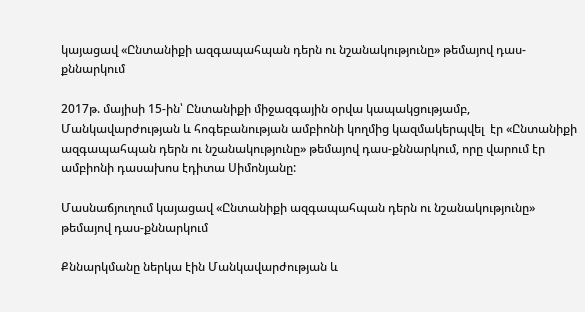կայացավ «Ընտանիքի ազգապահպան դերն ու նշանակությունը» թեմայով դաս-քննարկում

2017թ. մայիսի 15-ին՝ Ընտանիքի միջազգային օրվա կապակցությամբ, Մանկավարժության և հոգեբանության ամբիոնի կողմից կազմակերպվել  էր «Ընտանիքի ազգապահպան դերն ու նշանակությունը» թեմայով դաս-քննարկում, որը վարում էր ամբիոնի դասախոս էդիտա Սիմոնյանը:

Մասնաճյուղում կայացավ «Ընտանիքի ազգապահպան դերն ու նշանակությունը» թեմայով դաս-քննարկում

Քննարկմանը ներկա էին Մանկավարժության և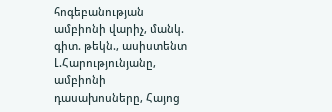հոգեբանության ամբիոնի վարիչ, մանկ. գիտ. թեկն., ասիստենտ Լ.Հարությունյանը, ամբիոնի դասախոսները, Հայոց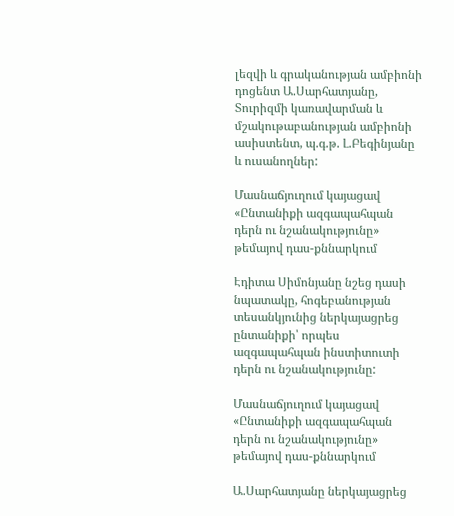լեզվի և գրականության ամբիոնի դոցենտ Ա.Սարհատյանը, Տուրիզմի կառավարման և մշակութաբանության ամբիոնի ասիստենտ, պ.գ.թ. Լ.Բեգինյանը և ուսանողներ:

Մասնաճյուղում կայացավ «Ընտանիքի ազգապահպան դերն ու նշանակությունը» թեմայով դաս-քննարկում

Էդիտա Սիմոնյանը նշեց դասի նպատակը, հոգեբանության տեսանկյունից ներկայացրեց ընտանիքի՝ որպես ազգապահպան ինստիտուտի դերն ու նշանակությունը:

Մասնաճյուղում կայացավ «Ընտանիքի ազգապահպան դերն ու նշանակությունը» թեմայով դաս-քննարկում

Ա.Սարհատյանը ներկայացրեց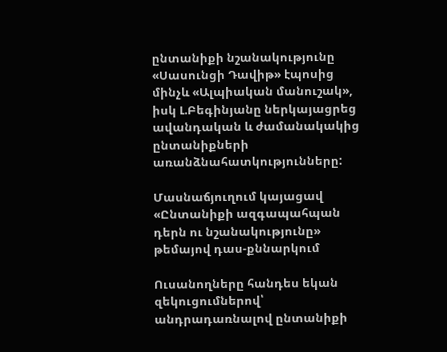ընտանիքի նշանակությունը «Սասունցի Դավիթ» էպոսից մինչև «Ալպիական մանուշակ», իսկ Լ.Բեգինյանը ներկայացրեց ավանդական և ժամանակակից  ընտանիքների առանձնահատկությունները:

Մասնաճյուղում կայացավ «Ընտանիքի ազգապահպան դերն ու նշանակությունը» թեմայով դաս-քննարկում

Ուսանողները հանդես եկան զեկուցումներով՝ անդրադառնալով ընտանիքի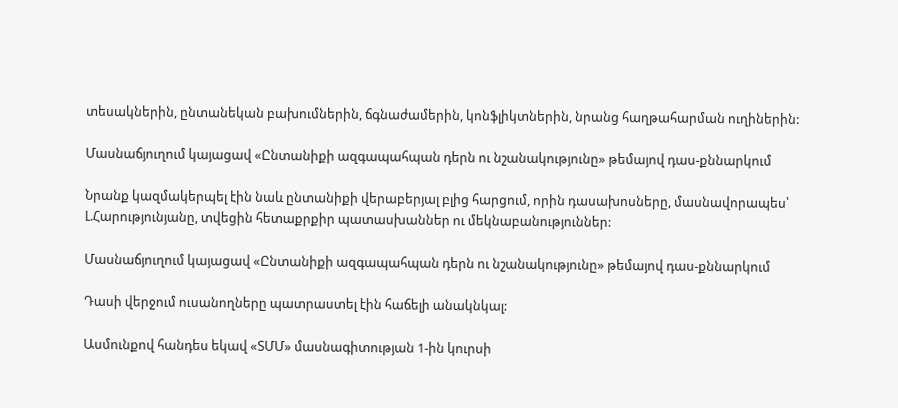տեսակներին, ընտանեկան բախումներին, ճգնաժամերին, կոնֆլիկտներին, նրանց հաղթահարման ուղիներին:

Մասնաճյուղում կայացավ «Ընտանիքի ազգապահպան դերն ու նշանակությունը» թեմայով դաս-քննարկում

Նրանք կազմակերպել էին նաև ընտանիքի վերաբերյալ բլից հարցում, որին դասախոսները, մասնավորապես՝ Լ.Հարությունյանը, տվեցին հետաքրքիր պատասխաններ ու մեկնաբանություններ:

Մասնաճյուղում կայացավ «Ընտանիքի ազգապահպան դերն ու նշանակությունը» թեմայով դաս-քննարկում

Դասի վերջում ուսանողները պատրաստել էին հաճելի անակնկալ:

Ասմունքով հանդես եկավ «ՏՄՄ» մասնագիտության 1-ին կուրսի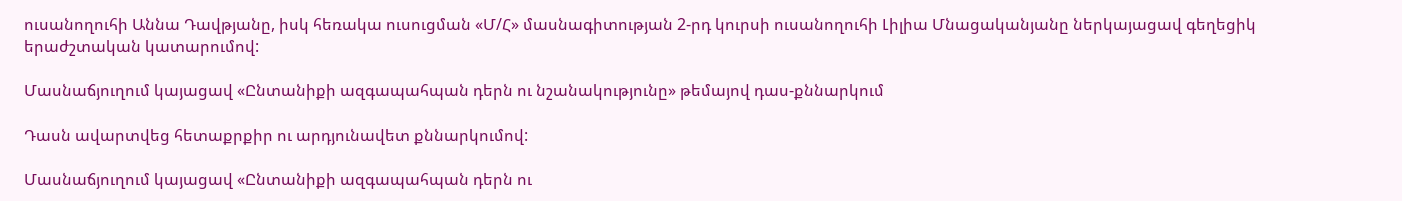ուսանողուհի Աննա Դավթյանը, իսկ հեռակա ուսուցման «Մ/Հ» մասնագիտության 2-րդ կուրսի ուսանողուհի Լիլիա Մնացականյանը ներկայացավ գեղեցիկ երաժշտական կատարումով:

Մասնաճյուղում կայացավ «Ընտանիքի ազգապահպան դերն ու նշանակությունը» թեմայով դաս-քննարկում

Դասն ավարտվեց հետաքրքիր ու արդյունավետ քննարկումով:

Մասնաճյուղում կայացավ «Ընտանիքի ազգապահպան դերն ու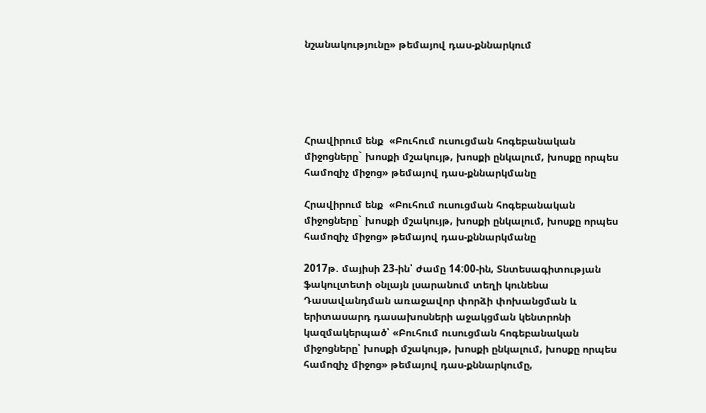նշանակությունը» թեմայով դաս-քննարկում





Հրավիրում ենք  «Բուհում ուսուցման հոգեբանական միջոցները` խոսքի մշակույթ, խոսքի ընկալում, խոսքը որպես համոզիչ միջոց» թեմայով դաս-քննարկմանը

Հրավիրում ենք  «Բուհում ուսուցման հոգեբանական միջոցները` խոսքի մշակույթ, խոսքի ընկալում, խոսքը որպես համոզիչ միջոց» թեմայով դաս-քննարկմանը

2017թ. մայիսի 23-ին՝ ժամը 14:00-ին, Տնտեսագիտության ֆակուլտետի օնլայն լսարանում տեղի կունենա Դասավանդման առաջավոր փորձի փոխանցման և երիտասարդ դասախոսների աջակցման կենտրոնի կազմակերպած՝ «Բուհում ուսուցման հոգեբանական միջոցները՝ խոսքի մշակույթ, խոսքի ընկալում, խոսքը որպես համոզիչ միջոց» թեմայով դաս-քննարկումը,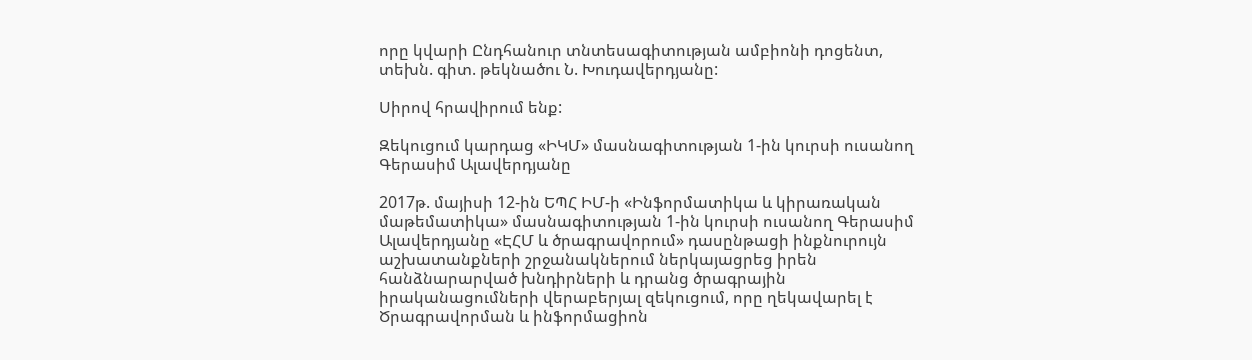որը կվարի Ընդհանուր տնտեսագիտության ամբիոնի դոցենտ, տեխն. գիտ. թեկնածու Ն. Խուդավերդյանը:

Սիրով հրավիրում ենք:

Զեկուցում կարդաց «ԻԿՄ» մասնագիտության 1-ին կուրսի ուսանող Գերասիմ Ալավերդյանը

2017թ. մայիսի 12-ին ԵՊՀ ԻՄ-ի «Ինֆորմատիկա և կիրառական մաթեմատիկա» մասնագիտության 1-ին կուրսի ուսանող Գերասիմ Ալավերդյանը «ԷՀՄ և ծրագրավորում» դասընթացի ինքնուրույն աշխատանքների շրջանակներում ներկայացրեց իրեն հանձնարարված խնդիրների և դրանց ծրագրային իրականացումների վերաբերյալ զեկուցում, որը ղեկավարել է Ծրագրավորման և ինֆորմացիոն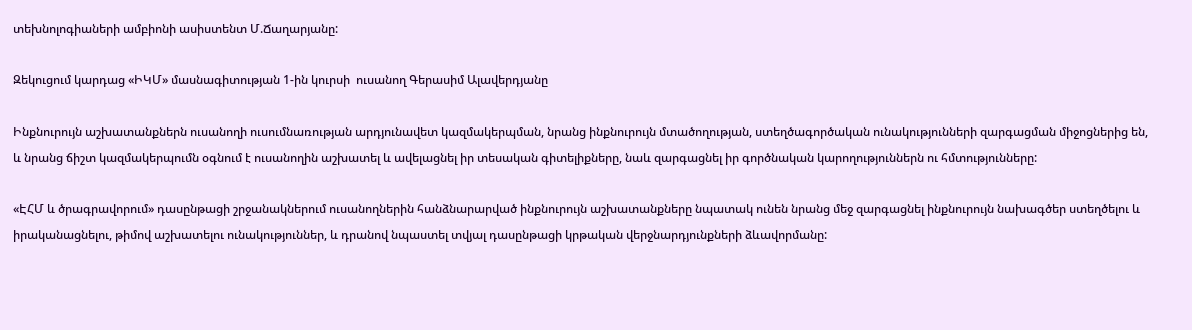տեխնոլոգիաների ամբիոնի ասիստենտ Մ.Ճաղարյանը:

Զեկուցում կարդաց «ԻԿՄ» մասնագիտության 1-ին կուրսի  ուսանող Գերասիմ Ալավերդյանը

Ինքնուրույն աշխատանքներն ուսանողի ուսումնառության արդյունավետ կազմակերպման, նրանց ինքնուրույն մտածողության, ստեղծագործական ունակությունների զարգացման միջոցներից են, և նրանց ճիշտ կազմակերպումն օգնում է ուսանողին աշխատել և ավելացնել իր տեսական գիտելիքները, նաև զարգացնել իր գործնական կարողություններն ու հմտությունները:

«ԷՀՄ և ծրագրավորում» դասընթացի շրջանակներում ուսանողներին հանձնարարված ինքնուրույն աշխատանքները նպատակ ունեն նրանց մեջ զարգացնել ինքնուրույն նախագծեր ստեղծելու և իրականացնելու, թիմով աշխատելու ունակություններ, և դրանով նպաստել տվյալ դասընթացի կրթական վերջնարդյունքների ձևավորմանը: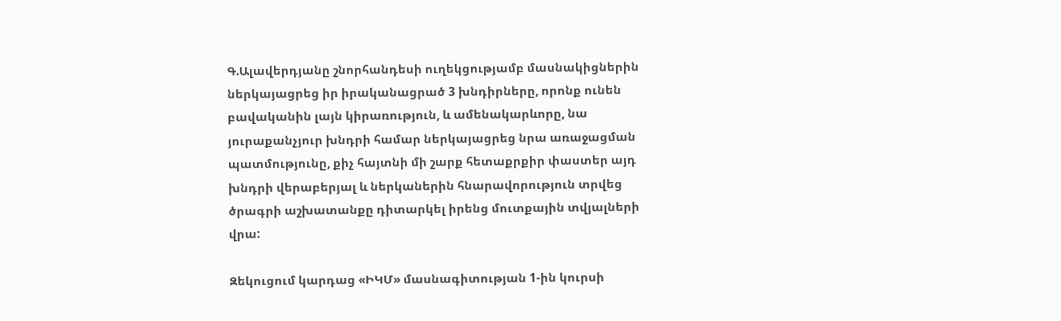Գ.Ալավերդյանը շնորհանդեսի ուղեկցությամբ մասնակիցներին ներկայացրեց իր իրականացրած 3 խնդիրները, որոնք ունեն բավականին լայն կիրառություն, և ամենակարևորը, նա յուրաքանչյուր խնդրի համար ներկայացրեց նրա առաջացման պատմությունը, քիչ հայտնի մի շարք հետաքրքիր փաստեր այդ խնդրի վերաբերյալ և ներկաներին հնարավորություն տրվեց ծրագրի աշխատանքը դիտարկել իրենց մուտքային տվյալների վրա:

Զեկուցում կարդաց «ԻԿՄ» մասնագիտության 1-ին կուրսի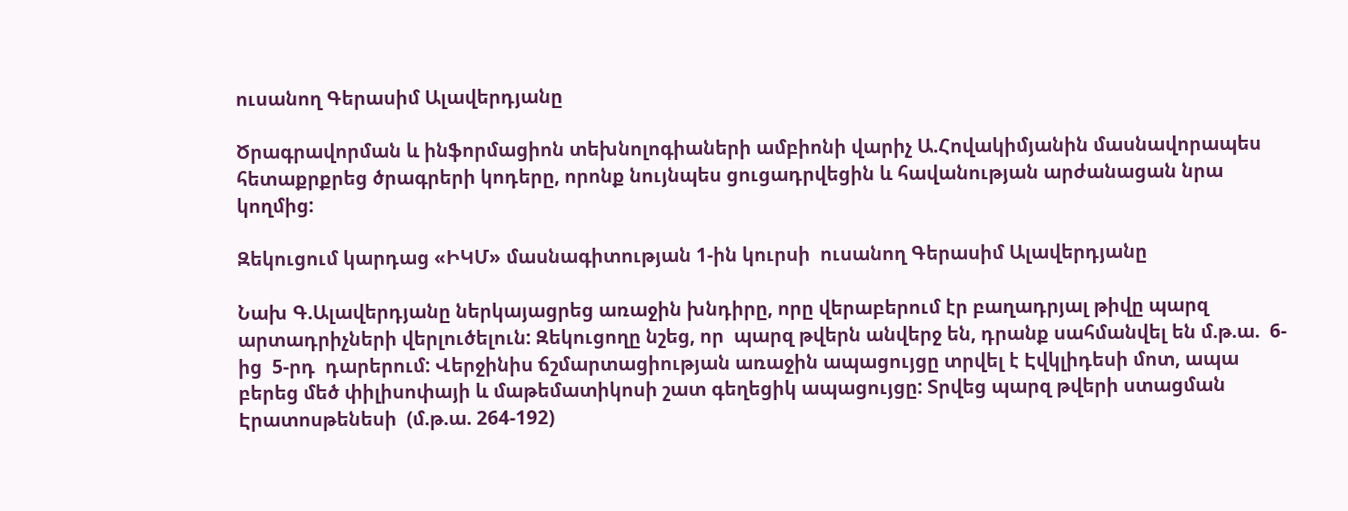ուսանող Գերասիմ Ալավերդյանը

Ծրագրավորման և ինֆորմացիոն տեխնոլոգիաների ամբիոնի վարիչ Ա.Հովակիմյանին մասնավորապես հետաքրքրեց ծրագրերի կոդերը, որոնք նույնպես ցուցադրվեցին և հավանության արժանացան նրա կողմից:

Զեկուցում կարդաց «ԻԿՄ» մասնագիտության 1-ին կուրսի  ուսանող Գերասիմ Ալավերդյանը

Նախ Գ.Ալավերդյանը ներկայացրեց առաջին խնդիրը, որը վերաբերում էր բաղադրյալ թիվը պարզ արտադրիչների վերլուծելուն: Զեկուցողը նշեց, որ  պարզ թվերն անվերջ են, դրանք սահմանվել են մ.թ.ա.  6-ից  5-րդ  դարերում: Վերջինիս ճշմարտացիության առաջին ապացույցը տրվել է Էվկլիդեսի մոտ, ապա բերեց մեծ փիլիսոփայի և մաթեմատիկոսի շատ գեղեցիկ ապացույցը: Տրվեց պարզ թվերի ստացման Էրատոսթենեսի  (մ.թ.ա. 264-192)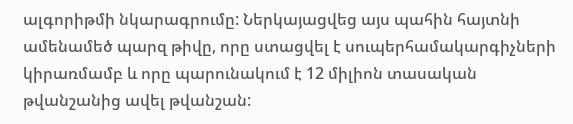ալգորիթմի նկարագրումը: Ներկայացվեց այս պահին հայտնի ամենամեծ պարզ թիվը, որը ստացվել է սուպերհամակարգիչների կիրառմամբ և որը պարունակում է 12 միլիոն տասական թվանշանից ավել թվանշան: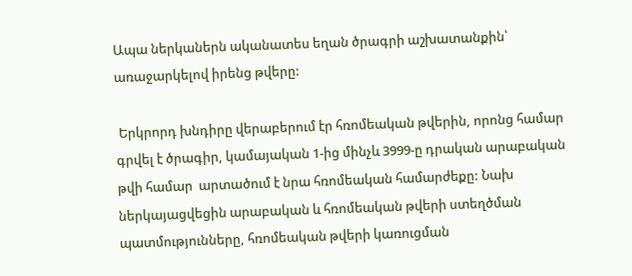Ապա ներկաներն ականատես եղան ծրագրի աշխատանքին՝ առաջարկելով իրենց թվերը:

 Երկրորդ խնդիրը վերաբերում էր հռոմեական թվերին, որոնց համար գրվել է ծրագիր, կամայական 1-ից մինչև 3999-ը դրական արաբական թվի համար  արտածում է նրա հռոմեական համարժեքը: Նախ ներկայացվեցին արաբական և հռոմեական թվերի ստեղծման պատմությունները, հռոմեական թվերի կառուցման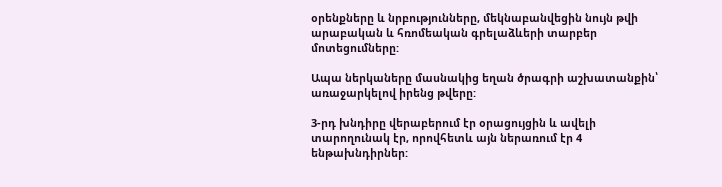օրենքները և նրբությունները, մեկնաբանվեցին նույն թվի արաբական և հռոմեական գրելաձևերի տարբեր մոտեցումները:

Ապա ներկաները մասնակից եղան ծրագրի աշխատանքին՝ առաջարկելով իրենց թվերը:

3-րդ խնդիրը վերաբերում էր օրացույցին և ավելի տարողունակ էր, որովհետև այն ներառում էր 4 ենթախնդիրներ: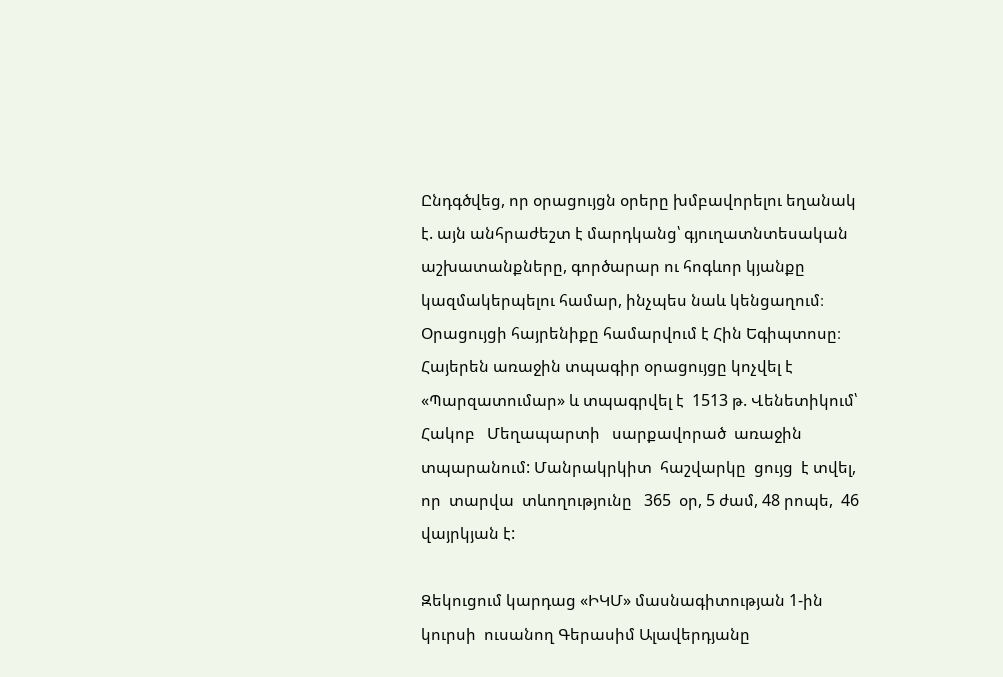Ընդգծվեց, որ օրացույցն օրերը խմբավորելու եղանակ է. այն անհրաժեշտ է մարդկանց՝ գյուղատնտեսական աշխատանքները, գործարար ու հոգևոր կյանքը կազմակերպելու համար, ինչպես նաև կենցաղում։ Օրացույցի հայրենիքը համարվում է Հին Եգիպտոսը։ Հայերեն առաջին տպագիր օրացույցը կոչվել է «Պարզատումար» և տպագրվել է  1513 թ. Վենետիկում՝ Հակոբ   Մեղապարտի   սարքավորած  առաջին  տպարանում: Մանրակրկիտ  հաշվարկը  ցույց  է տվել, որ  տարվա  տևողությունը   365  օր, 5 ժամ, 48 րոպե,  46 վայրկյան է:

Զեկուցում կարդաց «ԻԿՄ» մասնագիտության 1-ին կուրսի  ուսանող Գերասիմ Ալավերդյանը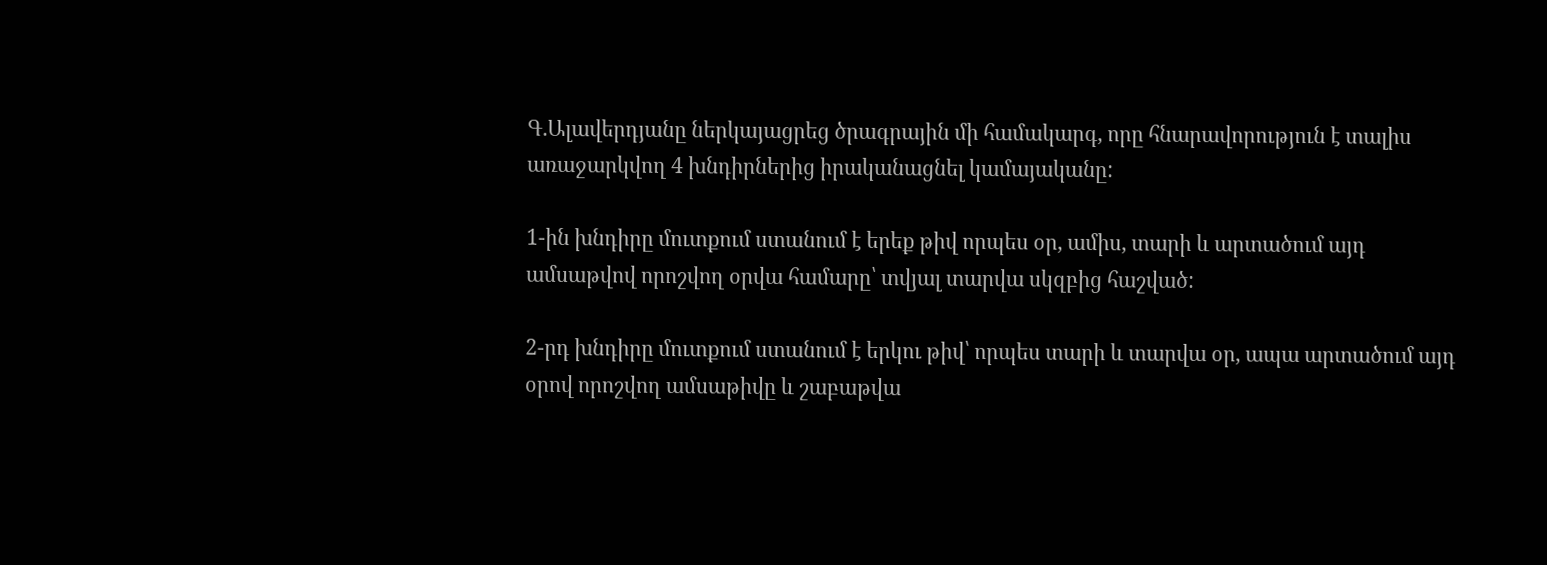Գ.Ալավերդյանը ներկայացրեց ծրագրային մի համակարգ, որը հնարավորություն է տալիս առաջարկվող 4 խնդիրներից իրականացնել կամայականը:

1-ին խնդիրը մուտքում ստանում է երեք թիվ որպես օր, ամիս, տարի և արտածում այդ ամսաթվով որոշվող օրվա համարը՝ տվյալ տարվա սկզբից հաշված:

2-րդ խնդիրը մուտքում ստանում է երկու թիվ՝ որպես տարի և տարվա օր, ապա արտածում այդ օրով որոշվող ամսաթիվը և շաբաթվա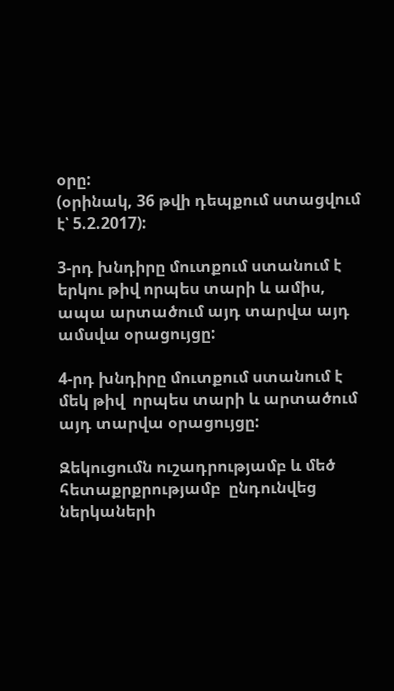օրը:
(օրինակ, 36 թվի դեպքում ստացվում է՝ 5.2.2017):

3-րդ խնդիրը մուտքում ստանում է երկու թիվ որպես տարի և ամիս, ապա արտածում այդ տարվա այդ ամսվա օրացույցը:

4-րդ խնդիրը մուտքում ստանում է մեկ թիվ  որպես տարի և արտածում այդ տարվա օրացույցը:

Զեկուցումն ուշադրությամբ և մեծ հետաքրքրությամբ  ընդունվեց ներկաների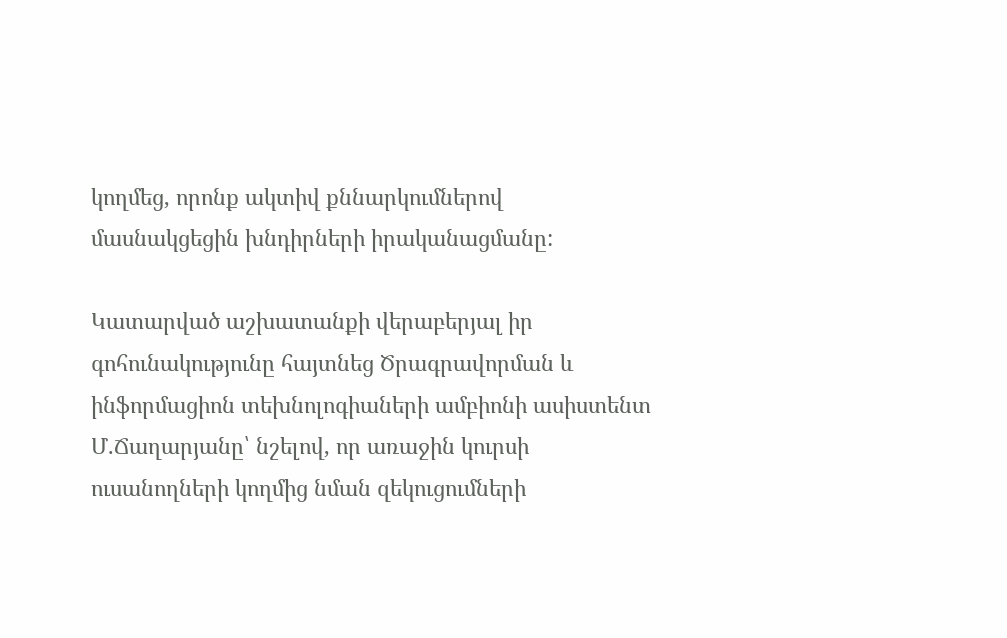կողմեց, որոնք ակտիվ քննարկումներով մասնակցեցին խնդիրների իրականացմանը:

Կատարված աշխատանքի վերաբերյալ իր գոհունակությունը հայտնեց Ծրագրավորման և ինֆորմացիոն տեխնոլոգիաների ամբիոնի ասիստենտ Մ.Ճաղարյանը՝ նշելով, որ առաջին կուրսի ուսանողների կողմից նման զեկուցումների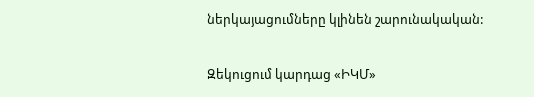ներկայացումները կլինեն շարունակական:

Զեկուցում կարդաց «ԻԿՄ»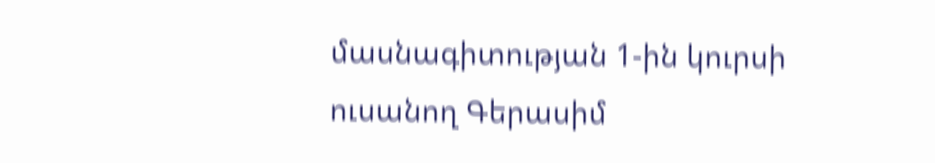մասնագիտության 1-ին կուրսի  ուսանող Գերասիմ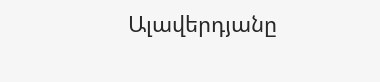Ալավերդյանը